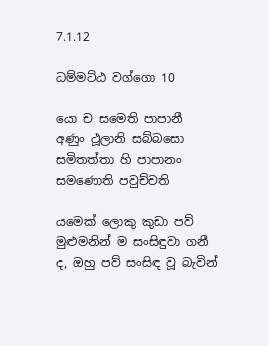7.1.12

ධම්මට්ඨ වග්ගො 10

යො ච සමෙති පාපානී
අණුං ථූලානි සබ්බසො
සමිතත්තා හි පාපානං
සමණොති පවුච්චති

යමෙක් ලොකු කුඩා පව් මුළුමනින් ම සංසිඳුවා ගනී ද, ඔහු පව් සංසිඳ වූ බැවින්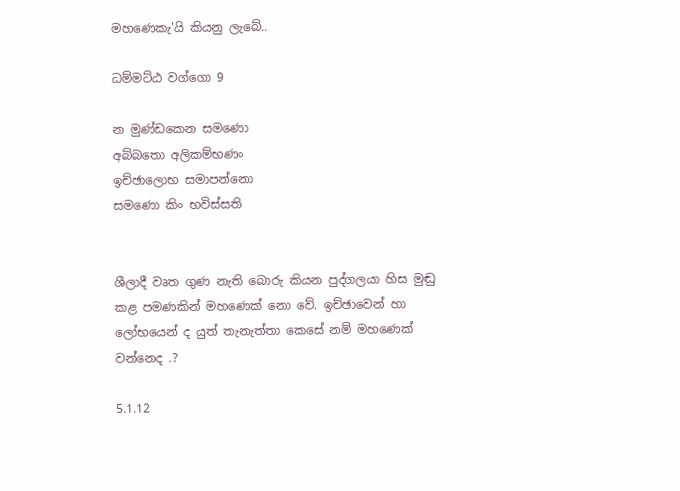මහණෙකැ'යි කියනු ලැබේ..

ධම්මට්ඨ වග්ගො 9

න මුණ්ඩකෙන සමණො
අබ්බතො අලිකම්භණං
ඉච්ඡාලොභ සමාපන්නො
සමණො කිං භවිස්සති


ශීලාදී වෘත ගුණ නැති බොරු කියන පුද්ගලයා හිස මුඬු කළ පමණකින් මහණෙක් නො වේ. ඉච්ඡාවෙන් හා ලෝභයෙන් ද යුත් තැනැත්තා කෙසේ නම් මහණෙක් වන්නෙද .?

5.1.12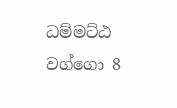ධම්මට්ඨ වග්ගො 8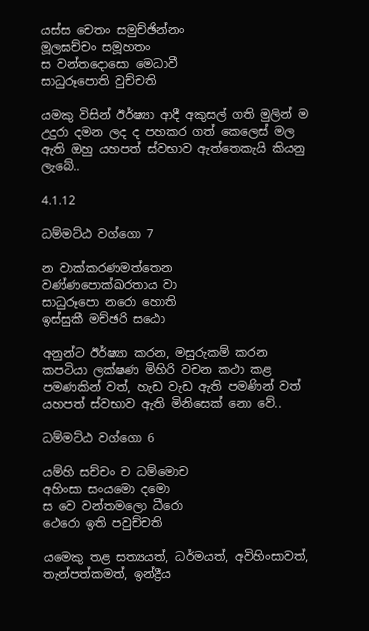යස්ස චෙතං සමුච්ඡින්නං
මූලඝච්චං සමූහතං
ස වන්තදොසො මෙධාවී
සාධුරූපොති වුච්චති

යමකු විසින් ඊර්ෂ්‍යා ආදී අකුසල් ගති මුලින් ම උදුරා දමන ලද ද පහකර ගත් කෙලෙස් මල ඇති ඔහු යහපත් ස්වභාව ඇත්තෙකැයි කියනු ලැබේ..

4.1.12

ධම්මට්ඨ වග්ගො 7

න වාක්කරණමත්තෙන
වණ්ණපොක්ඛරතාය වා
සාධුරූපො නරො හොති
ඉස්සුකී මච්ඡරි සඨො

අනුන්ට ඊර්ෂ්‍යා කරන, මසුරුකම් කරන කපටියා ලක්ෂණ මිහිරි වචන කථා කළ පමණකින් වත්, හැඩ වැඩ ඇති පමණින් වත් යහපත් ස්වභාව ඇති මිනිසෙක් නො වේ..

ධම්මට්ඨ වග්ගො 6

යම්හි සච්චං ච ධම්මොච
අහිංසා සංයමො දමො
ස වෙ වන්තමලො ධීරො
ථෙරො ඉති පවුච්චති

යමෙකු තළ සත්‍යයත්, ධර්මයත්, අවිහිංසාවත්, තැන්පත්කමත්, ඉන්ද්‍රීය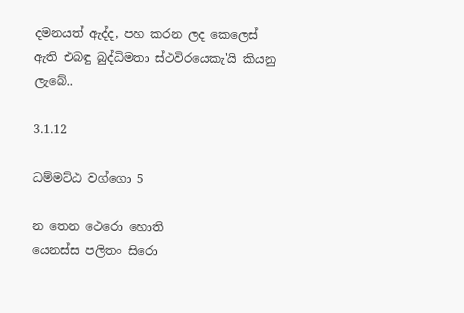දමනයත් ඇද්ද, පහ කරන ලද කෙලෙස් ඇති එබඳු බුද්ධිමතා ස්ථවිරයෙකැ'යි කියනු ලැබේ..

3.1.12

ධම්මට්ඨ වග්ගො 5

න තෙන ථෙරො හොති
යෙනස්ස පලිතං සිරො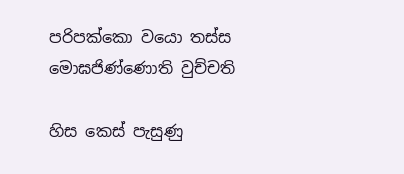පරිපක්කො වයො තස්ස
මොඝජිණ්ණොති වුච්චති

හිස කෙස් පැසුණු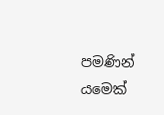පමණින් යමෙක්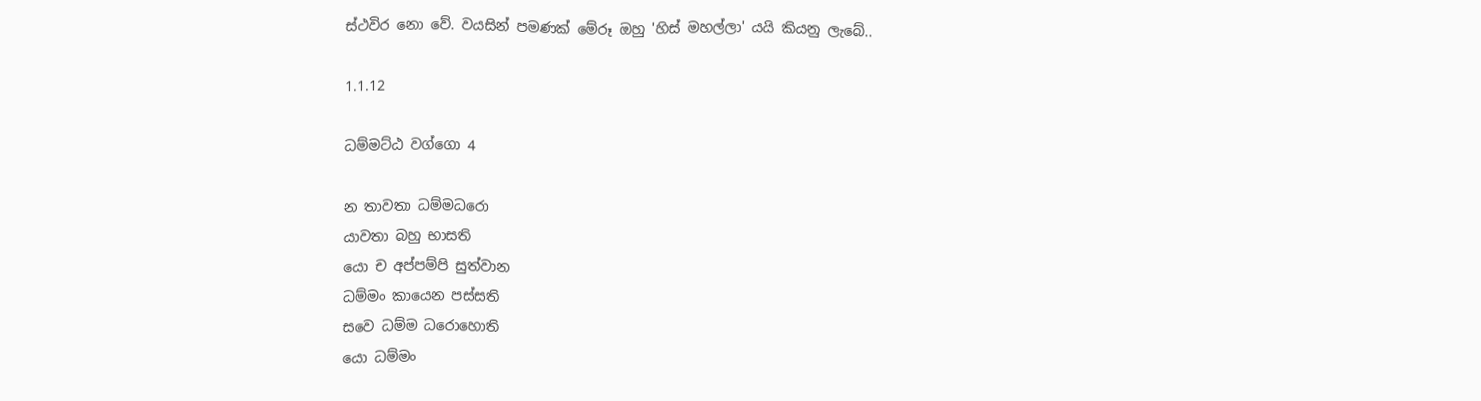ස්ථවිර නො වේ. වයසින් පමණක් මේරූ ඔහු 'හිස් මහල්ලා' යයි කියනු ලැබේ..

1.1.12

ධම්මට්ඨ වග්ගො 4

න තාවතා ධම්මධරො
යාවතා බහු භාසති
යො ච අප්පම්පි සුත්වාන
ධම්මං කායෙන පස්සති
සවෙ ධම්ම ධරොහොති
යො ධම්මං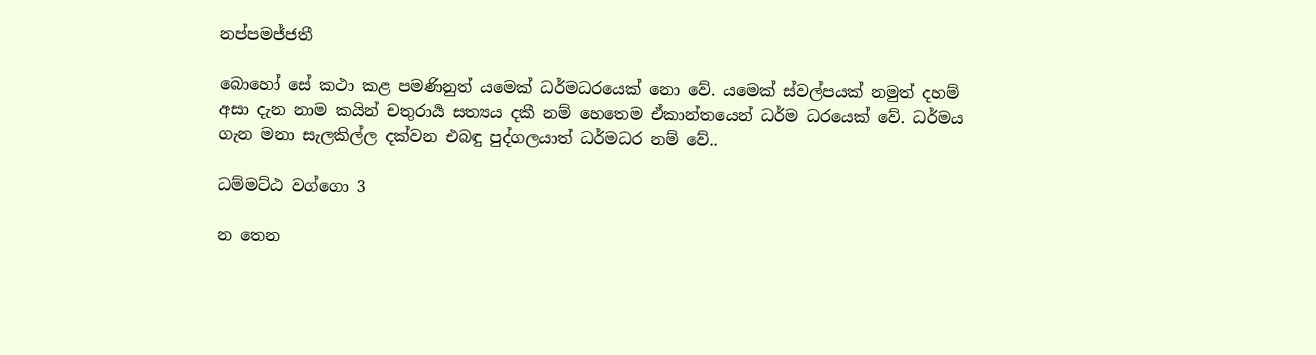නප්පමජ්ජතී

බොහෝ සේ කථා කළ පමණිනුත් යමෙක් ධර්මධරයෙක් නො වේ. යමෙක් ස්වල්පයක් නමුත් දහම් අසා දැන නාම කයින් චතුරාර්‍ය සත්‍යය දකී නම් හෙතෙම ඒකාන්තයෙන් ධර්ම ධරයෙක් වේ. ධර්මය ගැන මනා සැලකිල්ල දක්වන එබඳු පුද්ගලයාත් ධර්මධර නම් වේ..

ධම්මට්ඨ වග්ගො 3

න තෙන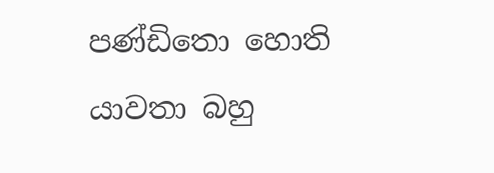පණ්ඩිතො හොති
යාවතා බහු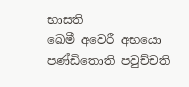භාසති
ඛෙමී අවෙරී අභයො
පණ්ඩිතොති පවුච්චති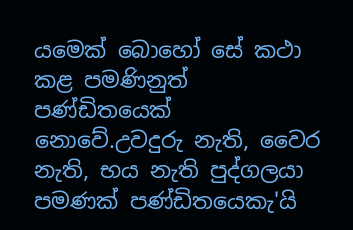යමෙක් බොහෝ සේ කථා කළ පමණිනුත් පණ්ඩිතයෙක් නොවේ.උවදුරු නැති, වෛර නැති, භය නැති පුද්ගලයා පමණක් පණ්ඩිතයෙකැ'යි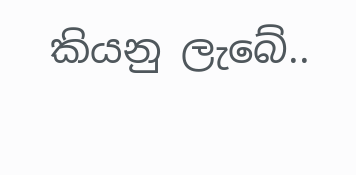කියනු ලැබේ..